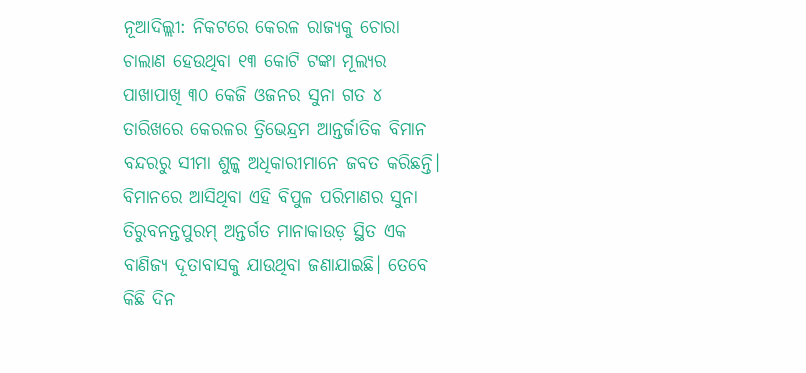ନୂଆଦିଲ୍ଲୀ: ନିକଟରେ କେରଳ ରାଜ୍ୟକୁ ଚୋରା ଚାଲାଣ ହେଉଥିବା ୧୩ କୋଟି ଟଙ୍କା ମୂଲ୍ୟର ପାଖାପାଖି ୩୦ କେଜି ଓଜନର ସୁନା ଗତ ୪ ତାରିଖରେ କେରଳର ତ୍ରିଭେନ୍ଦ୍ରମ ଆନ୍ତର୍ଜାତିକ ବିମାନ ବନ୍ଦରରୁ ସୀମା ଶୁଳ୍କ ଅଧିକାରୀମାନେ ଜବତ କରିଛନ୍ତି। ବିମାନରେ ଆସିଥିବା ଏହି ବିପୁଳ ପରିମାଣର ସୁନା ତିରୁବନନ୍ତପୁରମ୍ ଅନ୍ତର୍ଗତ ମାନାକାଉଡ଼ ସ୍ଥିତ ଏକ ବାଣିଜ୍ୟ ଦୂତାବାସକୁ ଯାଉଥିବା ଜଣାଯାଇଛି। ତେବେ କିଛି ଦିନ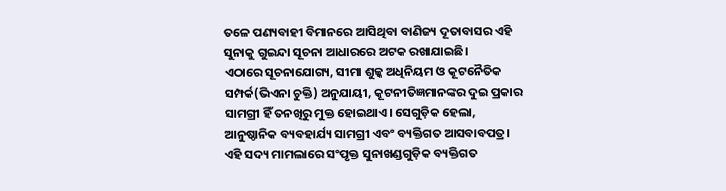ତଳେ ପଣ୍ୟବାହୀ ବିମାନରେ ଆସିଥିବା ବାଣିଜ୍ୟ ଦୂତାବାସର ଏହି ସୁନାକୁ ଗୁଇନ୍ଦା ସୂଚନା ଆଧାରରେ ଅଟକ ରଖାଯାଇଛି।
ଏଠାରେ ସୂଚନାଯୋଗ୍ୟ, ସୀମା ଶୁଳ୍କ ଅଧିନିୟମ ଓ କୂଟନୈତିକ ସମ୍ପର୍କ(ଭିଏନା ଚୁକ୍ତି) ଅନୁଯାୟୀ, କୂଟନୀତିଜ୍ଞମାନଙ୍କର ଦୁଇ ପ୍ରକାର ସାମଗ୍ରୀ ହିଁ ତନଖିରୁ ମୁକ୍ତ ହୋଇଥାଏ। ସେଗୁଡ଼ିକ ହେଲା, ଆନୁଷ୍ଠାନିକ ବ୍ୟବହାର୍ଯ୍ୟ ସାମଗ୍ରୀ ଏବଂ ବ୍ୟକ୍ତିଗତ ଆସବାବପତ୍ର। ଏହି ସଦ୍ୟ ମାମଲାରେ ସଂପୃକ୍ତ ସୁନାଖଣ୍ଡଗୁଡ଼ିକ ବ୍ୟକ୍ତିଗତ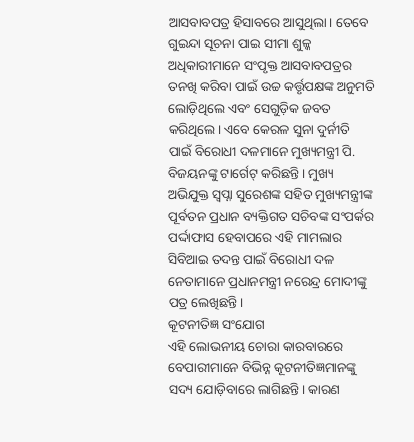ଆସବାବପତ୍ର ହିସାବରେ ଆସୁଥିଲା। ତେବେ ଗୁଇନ୍ଦା ସୂଚନା ପାଇ ସୀମା ଶୁଳ୍କ ଅଧିକାରୀମାନେ ସଂପୃକ୍ତ ଆସବାବପତ୍ରର ତନଖି କରିବା ପାଇଁ ଉଚ୍ଚ କର୍ତ୍ତୃପକ୍ଷଙ୍କ ଅନୁମତି ଲୋଡ଼ିଥିଲେ ଏବଂ ସେଗୁଡ଼ିକ ଜବତ କରିଥିଲେ। ଏବେ କେରଳ ସୁନା ଦୁର୍ନୀତି ପାଇଁ ବିରୋଧୀ ଦଳମାନେ ମୁଖ୍ୟମନ୍ତ୍ରୀ ପି. ବିଜୟନଙ୍କୁ ଟାର୍ଗେଟ୍ କରିଛନ୍ତି। ମୁଖ୍ୟ ଅଭିଯୁକ୍ତ ସ୍ବପ୍ନା ସୁରେଶଙ୍କ ସହିତ ମୁଖ୍ୟମନ୍ତ୍ରୀଙ୍କ ପୂର୍ବତନ ପ୍ରଧାନ ବ୍ୟକ୍ତିଗତ ସଚିବଙ୍କ ସଂପର୍କର ପର୍ଦ୍ଦାଫାସ ହେବାପରେ ଏହି ମାମଲାର ସିବିଆଇ ତଦନ୍ତ ପାଇଁ ବିରୋଧୀ ଦଳ ନେତାମାନେ ପ୍ରଧାନମନ୍ତ୍ରୀ ନରେନ୍ଦ୍ର ମୋଦୀଙ୍କୁ ପତ୍ର ଲେଖିଛନ୍ତି।
କୂଟନୀତିଜ୍ଞ ସଂଯୋଗ
ଏହି ଲୋଭନୀୟ ଚୋରା କାରବାରରେ ବେପାରୀମାନେ ବିଭିନ୍ନ କୂଟନୀତିଜ୍ଞମାନଙ୍କୁ ସଦ୍ୟ ଯୋଡ଼ିବାରେ ଲାଗିଛନ୍ତି। କାରଣ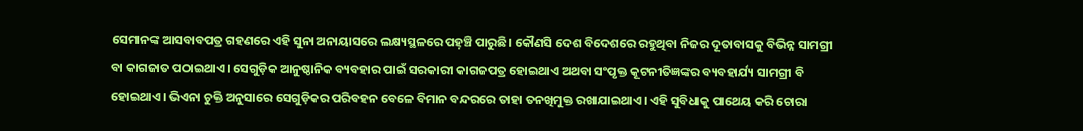ସେମାନଙ୍କ ଆସବାବପତ୍ର ଗହଣରେ ଏହି ସୁନା ଅନାୟାସରେ ଲକ୍ଷ୍ୟସ୍ଥଳରେ ପହ଼ଞ୍ଚି ପାରୁଛି। କୌଣସି ଦେଶ ବିଦେଶରେ ରହୁଥିବା ନିଜର ଦୂତାବାସକୁ ବିଭିନ୍ନ ସାମଗ୍ରୀ ବା କାଗଜାତ ପଠାଇଥାଏ। ସେଗୁଡ଼ିକ ଆନୁଷ୍ଠାନିକ ବ୍ୟବହାର ପାଇଁ ସରକାରୀ କାଗଜପତ୍ର ହୋଇଥାଏ ଅଥବା ସଂପୃକ୍ତ କୂଟନୀତିଜ୍ଞଙ୍କର ବ୍ୟବହାର୍ଯ୍ୟ ସାମଗ୍ରୀ ବି ହୋଇଥାଏ। ଭିଏନା ଚୁକ୍ତି ଅନୁସାରେ ସେଗୁଡ଼ିକର ପରିବହନ ବେଳେ ବିମାନ ବନ୍ଦରରେ ତାହା ତନଖିମୁକ୍ତ ରଖାଯାଇଥାଏ। ଏହି ସୁବିଧାକୁ ପାଥେୟ କରି ଚୋରା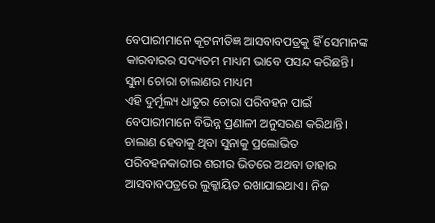ବେପାରୀମାନେ କୂଟନୀତିଜ୍ଞ ଆସବାବପତ୍ରକୁ ହିଁ ସେମାନଙ୍କ କାରବାରର ସଦ୍ୟତମ ମାଧ୍ୟମ ଭାବେ ପସନ୍ଦ କରିଛନ୍ତି।
ସୁନା ଚୋରା ଚାଲାଣର ମାଧ୍ୟମ
ଏହି ଦୁର୍ମୂଲ୍ୟ ଧାତୁର ଚୋରା ପରିବହନ ପାଇଁ ବେପାରୀମାନେ ବିଭିନ୍ନ ପ୍ରଣାଳୀ ଅନୁସରଣ କରିଥାନ୍ତି। ଚାଲାଣ ହେବାକୁ ଥିବା ସୁନାକୁ ପ୍ରଲୋଭିତ ପରିବହନକାରୀର ଶରୀର ଭିତରେ ଅଥବା ତାହାର ଆସବାବପତ୍ରରେ ଲୁକ୍କାୟିତ ରଖାଯାଇଥାଏ। ନିଜ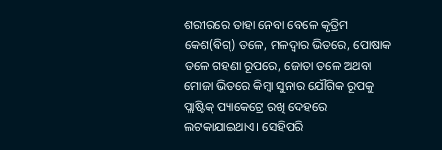ଶରୀରରେ ତାହା ନେବା ବେଳେ କୃତ୍ରିମ କେଶ(ଵିଗ୍) ତଳେ, ମଳଦ୍ବାର ଭିତରେ, ପୋଷାକ ତଳେ ଗହଣା ରୂପରେ, ଜୋତା ତଳେ ଅଥବା ମୋଜା ଭିତରେ କିମ୍ବା ସୁନାର ଯୌଗିକ ରୂପକୁ ପ୍ଲାଷ୍ଟିକ୍ ପ୍ୟାକେଟ୍ରେ ରଖି ଦେହରେ ଲଟକାଯାଇଥାଏ। ସେହିପରି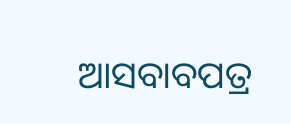ଆସବାବପତ୍ର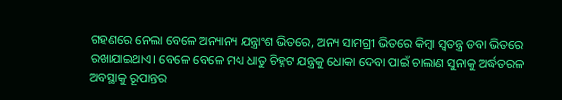ଗହଣରେ ନେଲା ବେଳେ ଅନ୍ୟାନ୍ୟ ଯନ୍ତ୍ରାଂଶ ଭିତରେ, ଅନ୍ୟ ସାମଗ୍ରୀ ଭିତରେ କିମ୍ବା ସ୍ବତନ୍ତ୍ର ଡବା ଭିତରେ ରଖାଯାଇଥାଏ। ବେଳେ ବେଳେ ମଧ୍ୟ ଧାତୁ ଚିହ୍ନଟ ଯନ୍ତ୍ରକୁ ଧୋକା ଦେବା ପାଇଁ ଚାଲାଣ ସୁନାକୁ ଅର୍ଦ୍ଧତରଳ ଅବସ୍ଥାକୁ ରୂପାନ୍ତର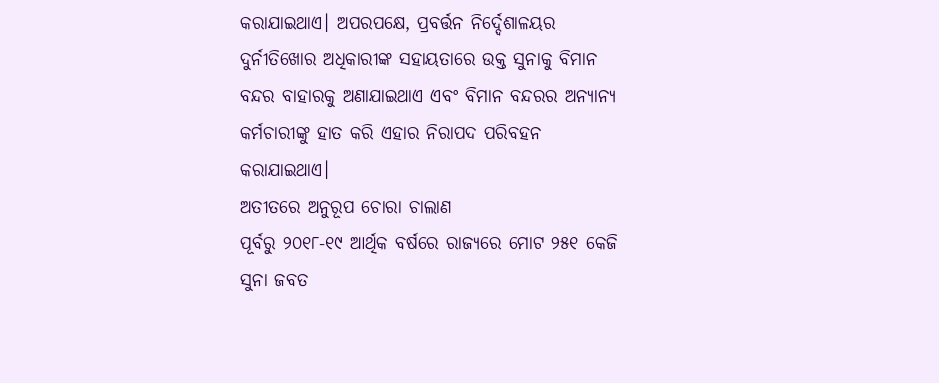କରାଯାଇଥାଏ। ଅପରପକ୍ଷେ, ପ୍ରବର୍ତ୍ତନ ନିର୍ଦ୍ଦେଶାଳୟର ଦୁର୍ନୀତିଖୋର ଅଧିକାରୀଙ୍କ ସହାୟତାରେ ଉକ୍ତ ସୁନାକୁ ବିମାନ ବନ୍ଦର ବାହାରକୁ ଅଣାଯାଇଥାଏ ଏବଂ ବିମାନ ବନ୍ଦରର ଅନ୍ୟାନ୍ୟ କର୍ମଚାରୀଙ୍କୁ ହାତ କରି ଏହାର ନିରାପଦ ପରିବହନ କରାଯାଇଥାଏ।
ଅତୀତରେ ଅନୁରୂପ ଚୋରା ଚାଲାଣ
ପୂର୍ବରୁ ୨୦୧୮-୧୯ ଆର୍ଥିକ ବର୍ଷରେ ରାଜ୍ୟରେ ମୋଟ ୨୫୧ କେଜି ସୁନା ଜବତ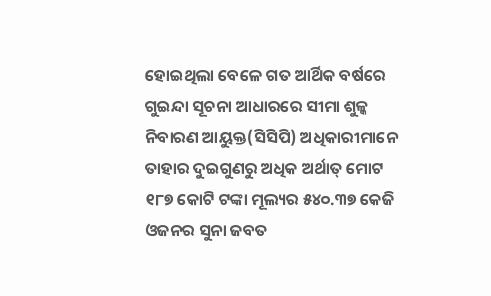ହୋଇଥିଲା ବେଳେ ଗତ ଆର୍ଥିକ ବର୍ଷରେ ଗୁଇନ୍ଦା ସୂଚନା ଆଧାରରେ ସୀମା ଶୁଳ୍କ ନିବାରଣ ଆୟୁକ୍ତ(ସିସିପି) ଅଧିକାରୀମାନେ ତାହାର ଦୁଇଗୁଣରୁ ଅଧିକ ଅର୍ଥାତ୍ ମୋଟ ୧୮୭ କୋଟି ଟଙ୍କା ମୂଲ୍ୟର ୫୪୦.୩୭ କେଜି ଓଜନର ସୁନା ଜବତ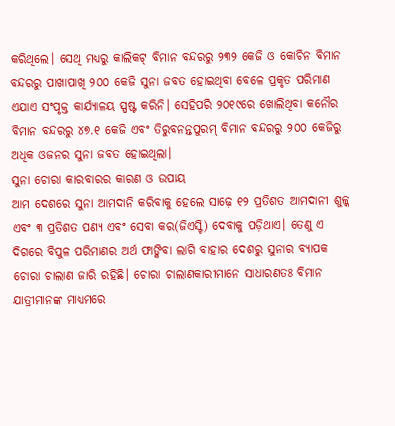କରିଥିଲେ। ସେଥି ମଧ୍ୟରୁ କାଲିକଟ୍ ବିମାନ ବନ୍ଦରରୁ ୨୩୨ କେଜି ଓ କୋଚିନ ବିମାନ ବନ୍ଦରରୁ ପାଖାପାଖି ୨୦୦ କେଜି ସୁନା ଜବତ ହୋଇଥିବା ବେଳେ ପ୍ରକୃତ ପରିମାଣ ଏଯାଏ ସଂପୃକ୍ତ କାର୍ଯ୍ୟାଳୟ ସ୍ପଷ୍ଟ କରିନି। ସେହିପରି ୨୦୧୯ରେ ଖୋଲିଥିବା କନୌର ବିମାନ ବନ୍ଦରରୁ ୪୭.୧ କେଜି ଏବଂ ତିରୁବନନ୍ତପୁରମ୍ ବିମାନ ବନ୍ଦରରୁ ୨୦୦ କେଜିରୁ ଅଧିକ ଓଜନର ସୁନା ଜବତ ହୋଇଥିଲା।
ସୁନା ଚୋରା କାରବାରର କାରଣ ଓ ଉପାୟ
ଆମ ଦେଶରେ ସୁନା ଆମଦାନି କରିବାକୁ ହେଲେ ସାଢ଼େ ୧୨ ପ୍ରତିଶତ ଆମଦାନୀ ଶୁଳ୍କ ଏବଂ ୩ ପ୍ରତିଶତ ପଣ୍ୟ ଏବଂ ସେବା କର(ଜିଏସ୍ଟି) ଦେବାକୁ ପଡ଼ିଥାଏ। ତେଣୁ ଏ ଦିଗରେ ବିପୁଳ ପରିମାଣର ଅର୍ଥ ଫାଙ୍କିବା ଲାଗି ବାହାର ଦେଶରୁ ସୁନାର ବ୍ୟାପକ ଚୋରା ଚାଲାଣ ଜାରି ରହିଛି। ଚୋରା ଚାଲାଣକାରୀମାନେ ସାଧାରଣତଃ ବିମାନ ଯାତ୍ରୀମାନଙ୍କ ମାଧ୍ୟମରେ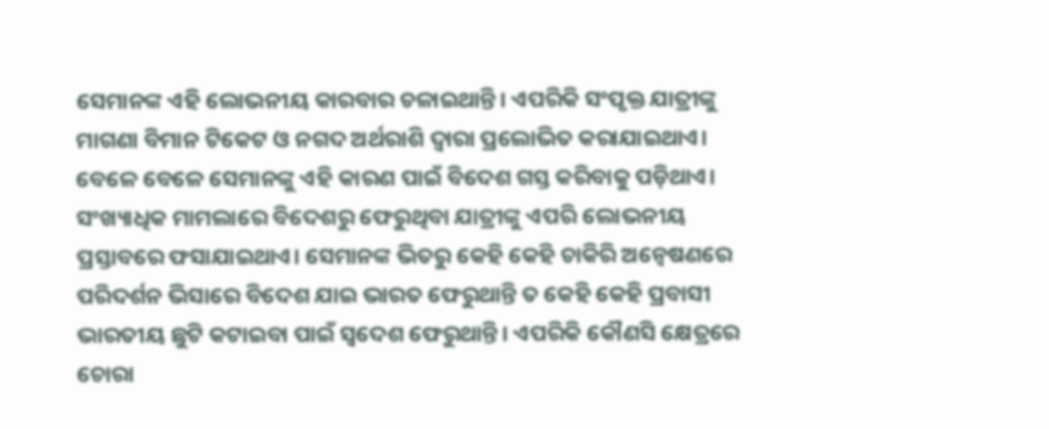ସେମାନଙ୍କ ଏହି ଲୋଭନୀୟ କାରବାର ଚଳାଇଥାନ୍ତି। ଏପରିକି ସଂପୃକ୍ତ ଯାତ୍ରୀଙ୍କୁ ମାଗଣା ବିମାନ ଟିକେଟ ଓ ନଗଦ ଅର୍ଥରାଶି ଦ୍ବାରା ପ୍ରଲୋଭିତ କରାଯାଇଥାଏ। ବେଳେ ବେଳେ ସେମାନଙ୍କୁ ଏହି କାରଣ ପାଇଁ ବିଦେଶ ଗସ୍ତ କରିବାକୁ ପଡ଼ିଥାଏ। ସଂଖ୍ୟାଧିକ ମାମଲାରେ ବିଦେଶରୁ ଫେରୁଥିବା ଯାତ୍ରୀଙ୍କୁ ଏପରି ଲୋଭନୀୟ ପ୍ରସ୍ତାବରେ ଫସାଯାଇଥାଏ। ସେମାନଙ୍କ ଭିତରୁ କେହି କେହି ଚାକିରି ଅନ୍ବେଷଣରେ ପରିଦର୍ଶନ ଭିସାରେ ବିଦେଶ ଯାଇ ଭାରତ ଫେରୁଥାନ୍ତି ତ କେହି କେହି ପ୍ରବାସୀ ଭାରତୀୟ ଛୁଟି କଟାଇବା ପାଇଁ ସ୍ବଦେଶ ଫେରୁଥାନ୍ତି। ଏପରିକି କୌଣସି କ୍ଷେତ୍ରରେ ଚୋରା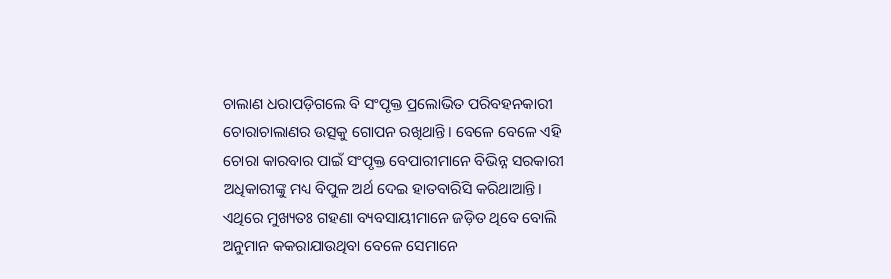ଚାଲାଣ ଧରାପଡ଼ିଗଲେ ବି ସଂପୃକ୍ତ ପ୍ରଲୋଭିତ ପରିବହନକାରୀ ଚୋରାଚାଲାଣର ଉତ୍ସକୁ ଗୋପନ ରଖିଥାନ୍ତି। ବେଳେ ବେଳେ ଏହି ଚୋରା କାରବାର ପାଇଁ ସଂପୃକ୍ତ ବେପାରୀମାନେ ବିଭିନ୍ନ ସରକାରୀ ଅଧିକାରୀଙ୍କୁ ମଧ୍ୟ ବିପୁଳ ଅର୍ଥ ଦେଇ ହାତବାରିସି କରିଥାଆନ୍ତି। ଏଥିରେ ମୁଖ୍ୟତଃ ଗହଣା ବ୍ୟବସାୟୀମାନେ ଜଡ଼ିତ ଥିବେ ବୋଲି ଅନୁମାନ କକରାଯାଉଥିବା ବେଳେ ସେମାନେ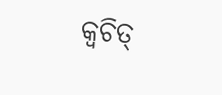କ୍ବଚିତ୍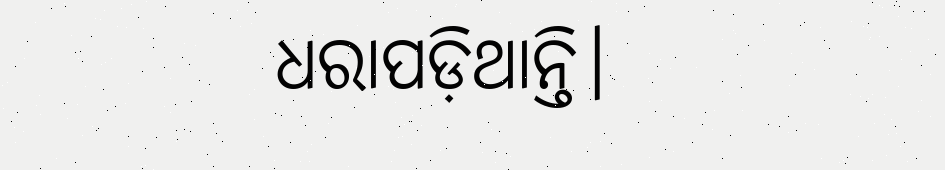ଧରାପଡ଼ିଥାନ୍ତି।